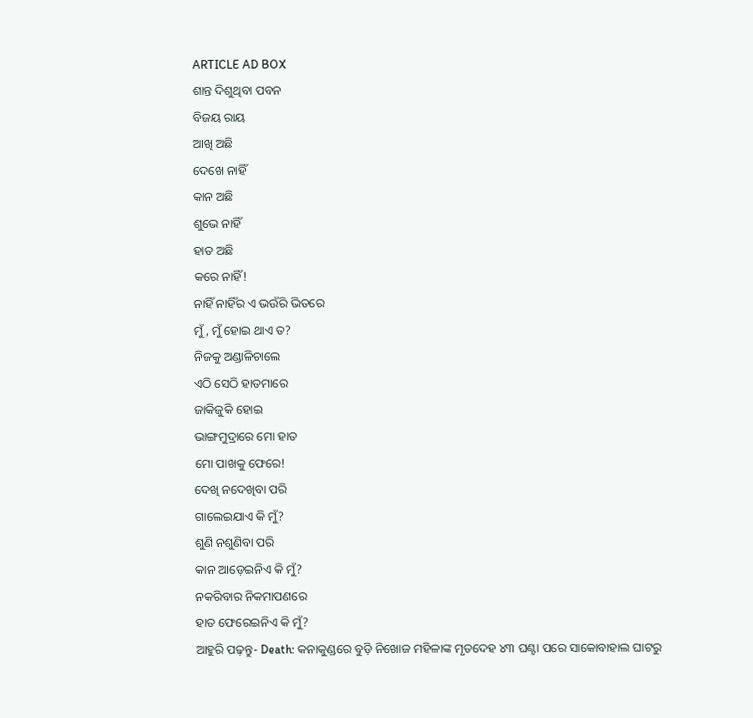ARTICLE AD BOX
ଶାନ୍ତ ଦିଶୁଥିବା ପବନ
ବିଜୟ ରାୟ
ଆଖି ଅଛି
ଦେଖେ ନାହିଁ
କାନ ଅଛି
ଶୁଭେ ନାହିଁ
ହାତ ଅଛି
କରେ ନାହିଁ!
ନାହିଁ ନାହିଁର ଏ ଭଉଁରି ଭିତରେ
ମୁଁ, ମୁଁ ହୋଇ ଥାଏ ତ?
ନିଜକୁ ଅଣ୍ଡାଳିଚାଲେ
ଏଠି ସେଠି ହାତମାରେ
ଜାକିଜୁକି ହୋଇ
ଭାଙ୍ଗମୁଦ୍ରାରେ ମୋ ହାତ
ମୋ ପାଖକୁ ଫେରେ!
ଦେଖି ନଦେଖିବା ପରି
ଗାଲେଇଯାଏ କି ମୁଁ?
ଶୁଣି ନଶୁଣିବା ପରି
କାନ ଆଡ଼େଇନିଏ କି ମୁଁ?
ନକରିବାର ନିକମାପଣରେ
ହାତ ଫେରେଇନିଏ କି ମୁଁ?
ଆହୁରି ପଢ଼ନ୍ତୁ- Death: କନାକୁଣ୍ଡରେ ବୁଡ଼ି ନିଖୋଜ ମହିଳାଙ୍କ ମୃତଦେହ ୪୩ ଘଣ୍ଟା ପରେ ସାକୋବାହାଲ ଘାଟରୁ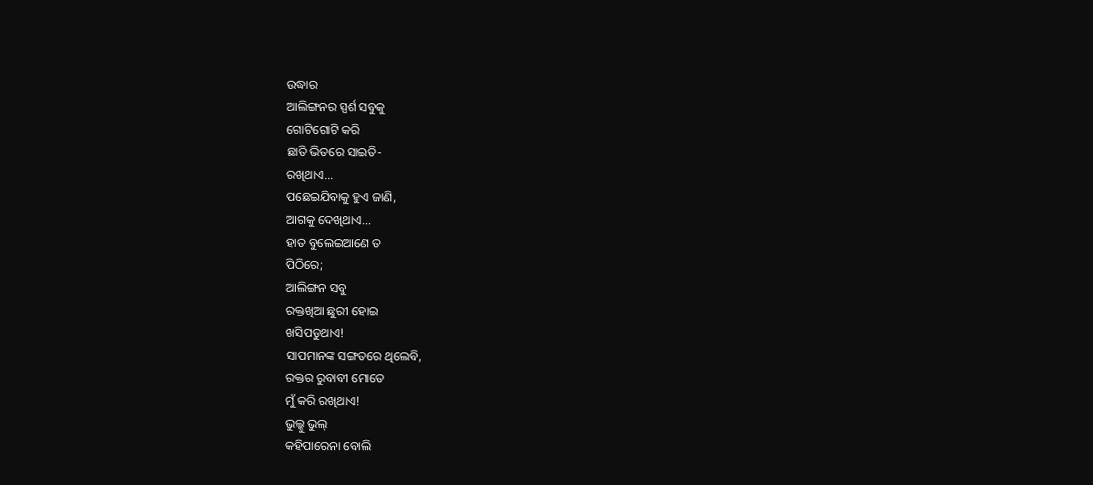ଉଦ୍ଧାର
ଆଲିଙ୍ଗନର ସ୍ପର୍ଶ ସବୁକୁ
ଗୋଟିଗୋଟି କରି
ଛାତି ଭିତରେ ସାଇତି-
ରଖିଥାଏ...
ପଛେଇଯିବାକୁ ହୁଏ ଜାଣି,
ଆଗକୁ ଦେଖିଥାଏ...
ହାତ ବୁଲେଇଆଣେ ତ
ପିଠିରେ;
ଆଲିଙ୍ଗନ ସବୁ
ରକ୍ତଖିଆ ଛୁରୀ ହୋଇ
ଖସିପଡୁଥାଏ!
ସାପମାନଙ୍କ ସଙ୍ଗତରେ ଥିଲେବି,
ରକ୍ତର ରୁବାବୀ ମୋତେ
ମୁଁ କରି ରଖିଥାଏ!
ଭୁଲ୍କୁ ଭୁଲ୍
କହିପାରେନା ବୋଲି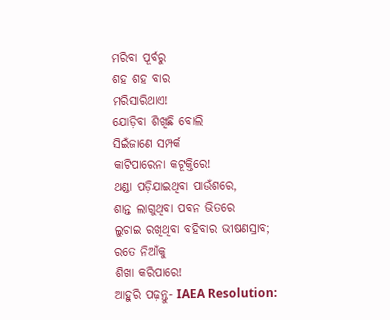ମରିବା ପୂର୍ବରୁ
ଶହ ଶହ ବାର
ମରିସାରିଥାଏ!
ଯୋଡ଼ିବା ଶିଖିଛି ବୋଲି
ସିଇଁଜାଣେ ସମ୍ପର୍କ
କାଟିପାରେନା କଟୂକ୍ତିରେ!
ଥଣ୍ଡା ପଡ଼ିଯାଇଥିବା ପାଉଁଶରେ,
ଶାନ୍ତ ଲାଗୁଥିବା ପବନ ଭିତରେ
ଲୁଚାଇ ରଖିଥିବା ବହିବାର ଭୀଷଣସ୍ରାବ;
ରତେ ନିଆଁକୁ
ଶିଖା କରିପାରେ!
ଆହୁରି ପଢ଼ନ୍ତୁ- IAEA Resolution: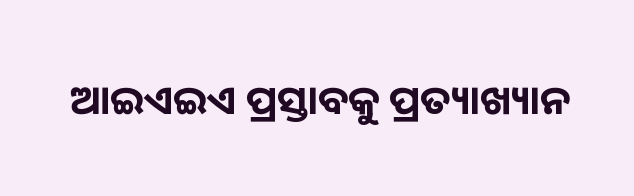ଆଇଏଇଏ ପ୍ରସ୍ତାବକୁ ପ୍ରତ୍ୟାଖ୍ୟାନ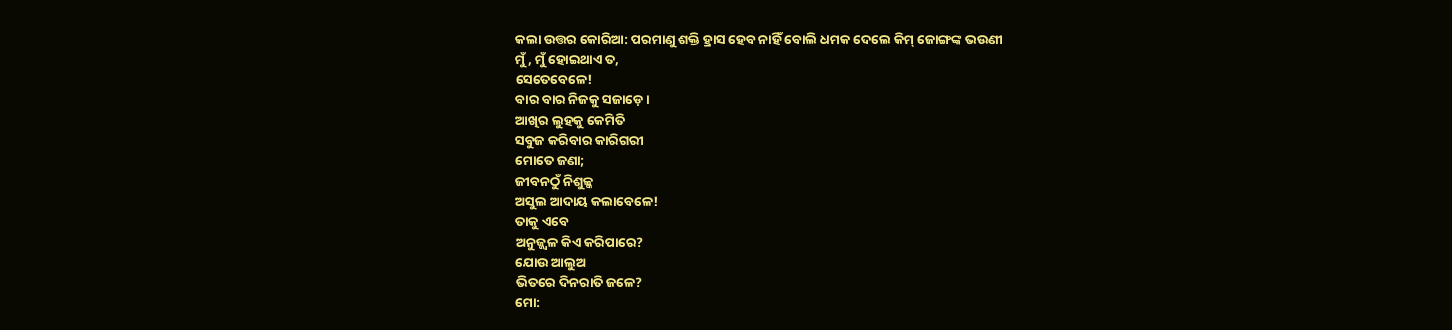କଲା ଉତ୍ତର କୋରିଆ: ପରମାଣୁ ଶକ୍ତି ହ୍ରାସ ହେବ ନାହିଁ ବୋଲି ଧମକ ଦେଲେ କିମ୍ ଜୋଙ୍ଗଙ୍କ ଭଉଣୀ
ମୁଁ, ମୁଁ ହୋଇଥାଏ ତ,
ସେତେବେଳେ!
ବାର ବାର ନିଜକୁ ସଜାଡ଼େ।
ଆଖିର ଲୁହକୁ କେମିତି
ସବୁଜ କରିବାର କାରିଗରୀ
ମୋତେ ଜଣା;
ଜୀବନଠୁଁ ନିଶୁଳ୍କ
ଅସୁଲ ଆଦାୟ କଲାବେଳେ!
ତାକୁ ଏବେ
ଅନୁଜ୍ଜ୍ବଳ କିଏ କରିପାରେ?
ଯୋଉ ଆଲୁଅ
ଭିତରେ ଦିନରାତି ଜଳେ?
ମୋ: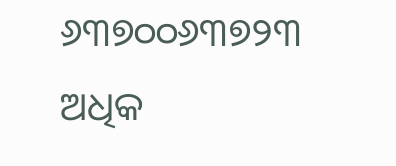୬୩୭୦୦୬୩୭୨୩
ଅଧିକ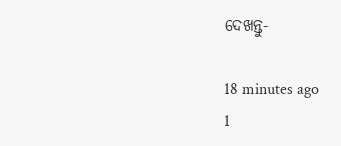ଦେଖନ୍ତୁ-

18 minutes ago
1